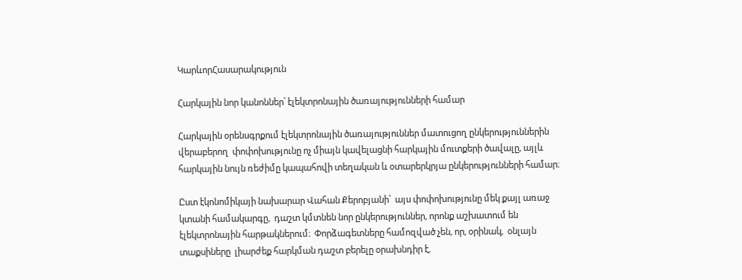ԿարևորՀասարակություն

Հարկային նոր կանոններ՝ էլեկտրոնային ծառայությունների համար

Հարկային օրենսգրքում էլեկտրոնային ծառայություններ մատուցող ընկերություններին վերաբերող  փոփոխությունը ոչ միայն կավելացնի հարկային մուտքերի ծավալը, այլև հարկային նույն ռեժիմը կապահովի տեղական և օտարերկրյա ընկերությունների համար։

Ըստ էկոնոմիկայի նախարար Վահան Քերոբյանի՝  այս փոփոխությունը մեկ քայլ առաջ կտանի համակարգը,  դաշտ կմտնեն նոր ընկերություններ, որոնք աշխատում են էլեկտրոնային հարթակներում։  Փորձագետները համոզված չեն, որ, օրինակ,  օնլայն տաքսիները  լիարժեք հարկման դաշտ բերելը օրախնդիր է,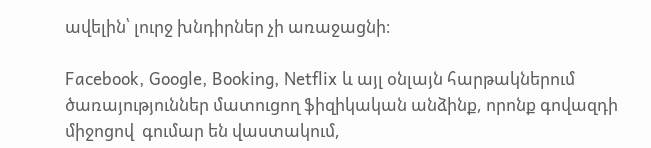ավելին՝ լուրջ խնդիրներ չի առաջացնի։

Facebook, Google, Booking, Netflix և այլ օնլայն հարթակներում ծառայություններ մատուցող ֆիզիկական անձինք, որոնք գովազդի միջոցով  գումար են վաստակում,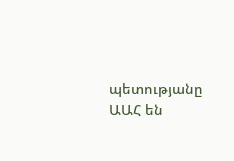պետությանը ԱԱՀ են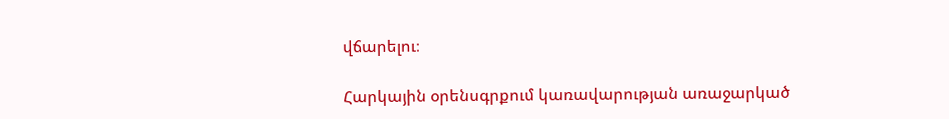վճարելու։

Հարկային օրենսգրքում կառավարության առաջարկած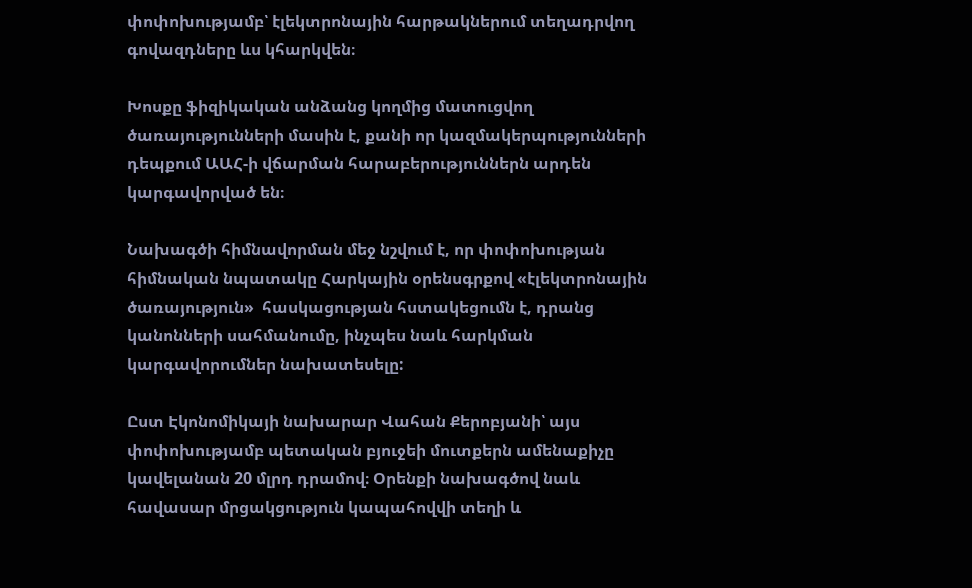փոփոխությամբ՝ էլեկտրոնային հարթակներում տեղադրվող գովազդները ևս կհարկվեն։

Խոսքը ֆիզիկական անձանց կողմից մատուցվող ծառայությունների մասին է, քանի որ կազմակերպությունների դեպքում ԱԱՀ-ի վճարման հարաբերություններն արդեն կարգավորված են։

Նախագծի հիմնավորման մեջ նշվում է, որ փոփոխության  հիմնական նպատակը Հարկային օրենսգրքով «էլեկտրոնային ծառայություն»  հասկացության հստակեցումն է, դրանց  կանոնների սահմանումը, ինչպես նաև հարկման  կարգավորումներ նախատեսելը:

Ըստ Էկոնոմիկայի նախարար Վահան Քերոբյանի՝ այս փոփոխությամբ պետական բյուջեի մուտքերն ամենաքիչը կավելանան 20 մլրդ դրամով։ Օրենքի նախագծով նաև հավասար մրցակցություն կապահովվի տեղի և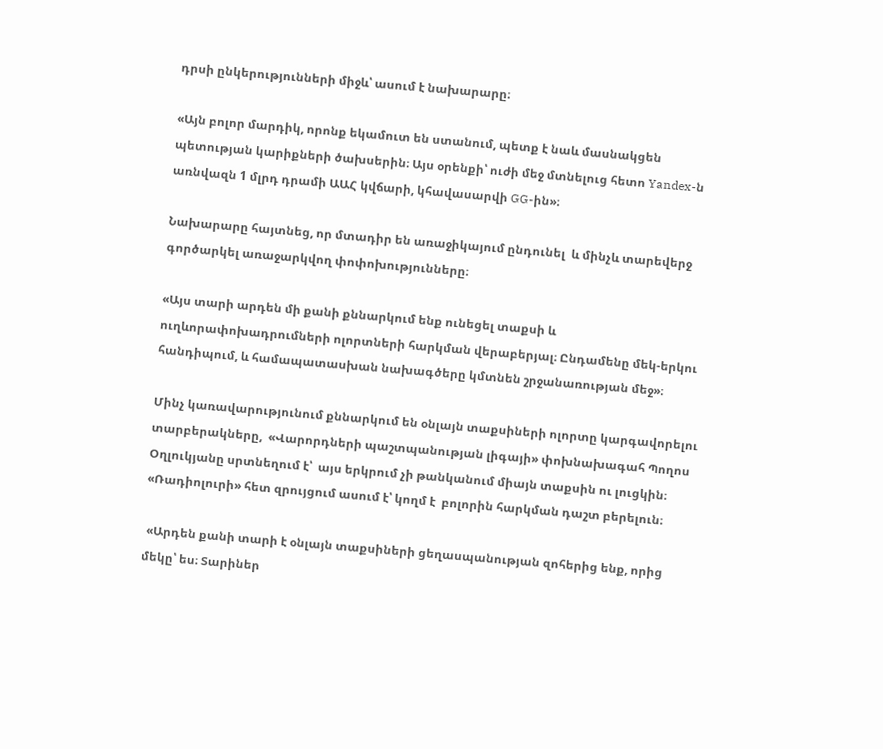դրսի ընկերությունների միջև՝ ասում է նախարարը։

«Այն բոլոր մարդիկ, որոնք եկամուտ են ստանում, պետք է նաև մասնակցեն պետության կարիքների ծախսերին։ Այս օրենքի՝ ուժի մեջ մտնելուց հետո Yandex-ն առնվազն 1 մլրդ դրամի ԱԱՀ կվճարի, կհավասարվի GG-ին»։

Նախարարը հայտնեց, որ մտադիր են առաջիկայում ընդունել  և մինչև տարեվերջ գործարկել առաջարկվող փոփոխությունները։

«Այս տարի արդեն մի քանի քննարկում ենք ունեցել տաքսի և ուղևորափոխադրումների ոլորտների հարկման վերաբերյալ։ Ընդամենը մեկ-երկու հանդիպում, և համապատասխան նախագծերը կմտնեն շրջանառության մեջ»։

Մինչ կառավարությունում քննարկում են օնլայն տաքսիների ոլորտը կարգավորելու տարբերակները,  «Վարորդների պաշտպանության լիգայի» փոխնախագահ Պողոս Օղլուկյանը սրտնեղում է՝  այս երկրում չի թանկանում միայն տաքսին ու լուցկին։ «Ռադիոլուրի» հետ զրույցում ասում է՝ կողմ է  բոլորին հարկման դաշտ բերելուն։

 «Արդեն քանի տարի է օնլայն տաքսիների ցեղասպանության զոհերից ենք, որից մեկը՝ ես։ Տարիներ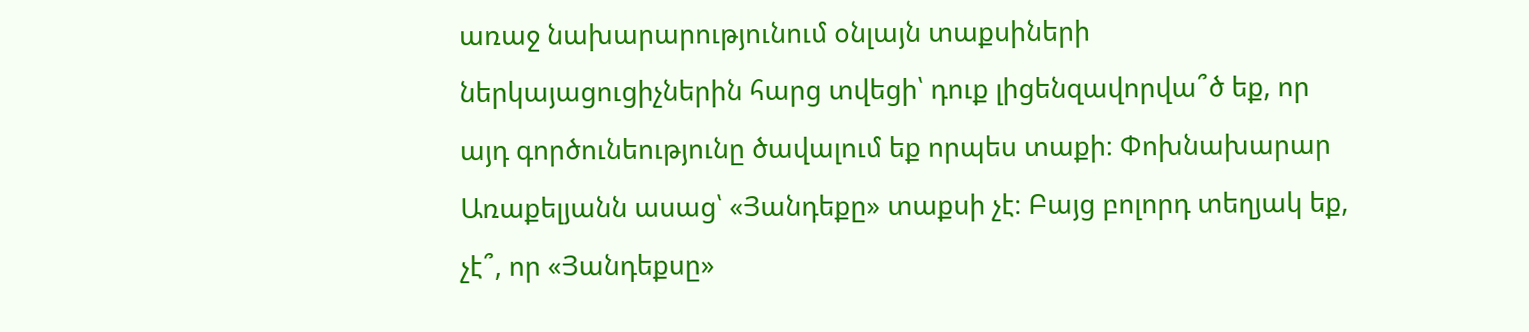առաջ նախարարությունում օնլայն տաքսիների ներկայացուցիչներին հարց տվեցի՝ դուք լիցենզավորվա՞ծ եք, որ այդ գործունեությունը ծավալում եք որպես տաքի։ Փոխնախարար  Առաքելյանն ասաց՝ «Յանդեքը» տաքսի չէ։ Բայց բոլորդ տեղյակ եք, չէ՞, որ «Յանդեքսը»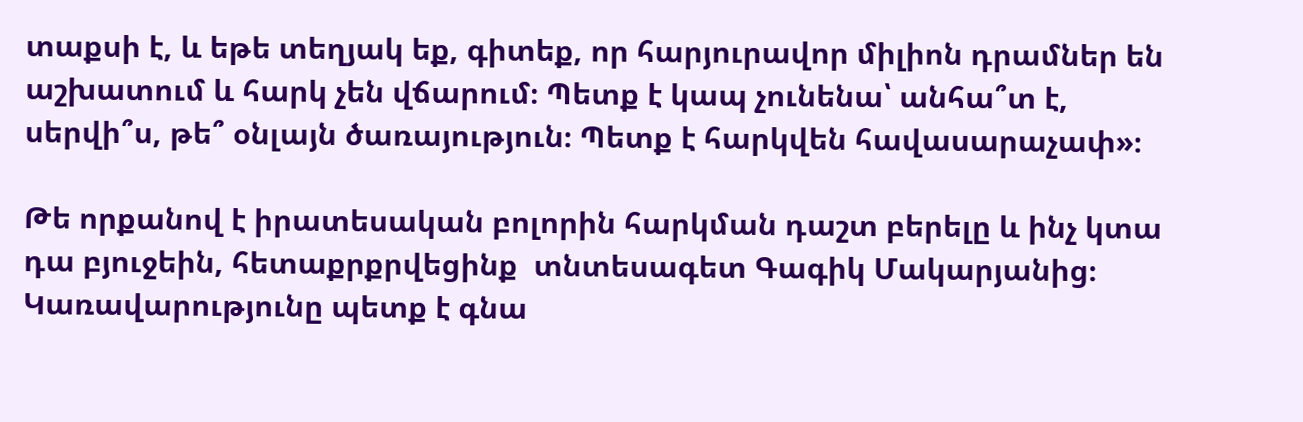տաքսի է, և եթե տեղյակ եք, գիտեք, որ հարյուրավոր միլիոն դրամներ են աշխատում և հարկ չեն վճարում։ Պետք է կապ չունենա՝ անհա՞տ է, սերվի՞ս, թե՞ օնլայն ծառայություն։ Պետք է հարկվեն հավասարաչափ»։

Թե որքանով է իրատեսական բոլորին հարկման դաշտ բերելը և ինչ կտա դա բյուջեին, հետաքրքրվեցինք  տնտեսագետ Գագիկ Մակարյանից։ Կառավարությունը պետք է գնա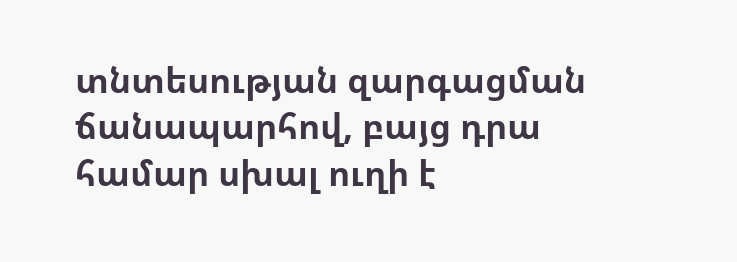տնտեսության զարգացման ճանապարհով, բայց դրա համար սխալ ուղի է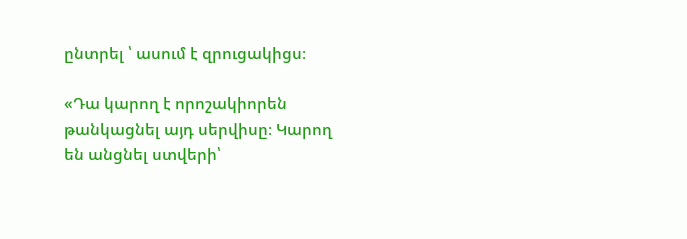ընտրել ՝ ասում է զրուցակիցս։

«Դա կարող է որոշակիորեն թանկացնել այդ սերվիսը։ Կարող են անցնել ստվերի՝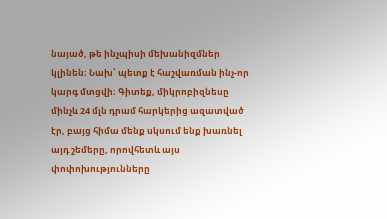նայած, թե ինչպիսի մեխանիզմներ կլինեն։ Նախ՝ պետք է հաշվառման ինչ-որ կարգ մտցվի։ Գիտեք, միկրոբիզնեսը մինչև 24 մլն դրամ հարկերից ազատված էր, բայց հիմա մենք սկսում ենք խառնել այդ շեմերը, որովհետև այս փոփոխությունները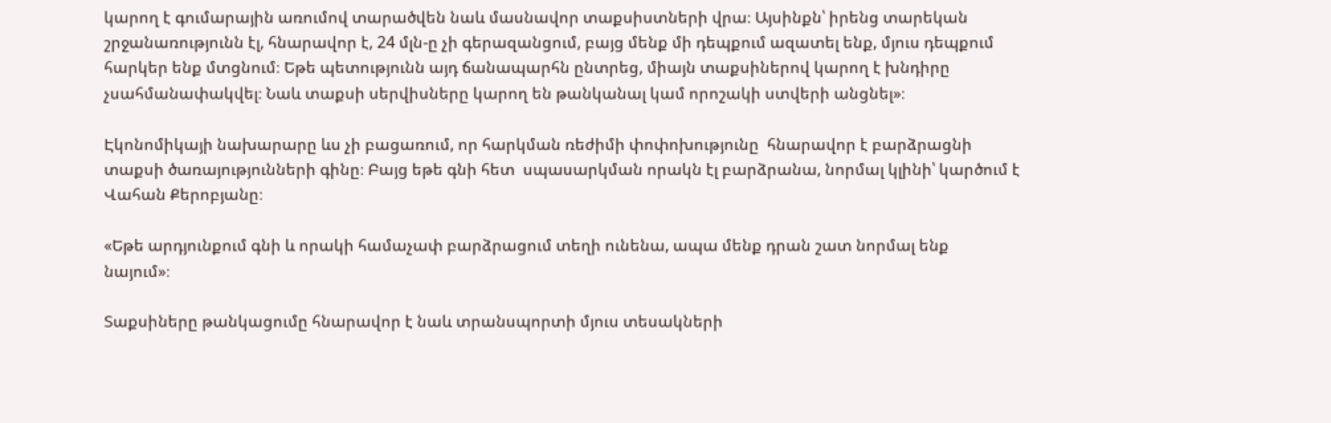կարող է գումարային առումով տարածվեն նաև մասնավոր տաքսիստների վրա։ Այսինքն՝ իրենց տարեկան շրջանառությունն էլ, հնարավոր է, 24 մլն-ը չի գերազանցում, բայց մենք մի դեպքում ազատել ենք, մյուս դեպքում հարկեր ենք մտցնում։ Եթե պետությունն այդ ճանապարհն ընտրեց, միայն տաքսիներով կարող է խնդիրը չսահմանափակվել։ Նաև տաքսի սերվիսները կարող են թանկանալ կամ որոշակի ստվերի անցնել»։

Էկոնոմիկայի նախարարը ևս չի բացառում, որ հարկման ռեժիմի փոփոխությունը  հնարավոր է բարձրացնի տաքսի ծառայությունների գինը։ Բայց եթե գնի հետ  սպասարկման որակն էլ բարձրանա, նորմալ կլինի՝ կարծում է Վահան Քերոբյանը։

«Եթե արդյունքում գնի և որակի համաչափ բարձրացում տեղի ունենա, ապա մենք դրան շատ նորմալ ենք  նայում»։

Տաքսիները թանկացումը հնարավոր է նաև տրանսպորտի մյուս տեսակների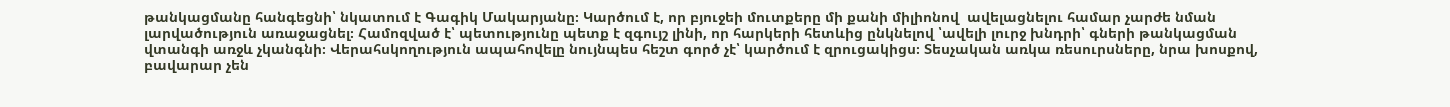թանկացմանը հանգեցնի՝ նկատում է Գագիկ Մակարյանը։ Կարծում է, որ բյուջեի մուտքերը մի քանի միլիոնով  ավելացնելու համար չարժե նման լարվածություն առաջացնել։ Համոզված է՝ պետությունը պետք է զգույշ լինի, որ հարկերի հետևից ընկնելով ՝ավելի լուրջ խնդրի՝ գների թանկացման վտանգի առջև չկանգնի։ Վերահսկողություն ապահովելը նույնպես հեշտ գործ չէ՝ կարծում է զրուցակիցս։ Տեսչական առկա ռեսուրսները, նրա խոսքով,  բավարար չեն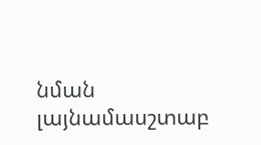նման լայնամասշտաբ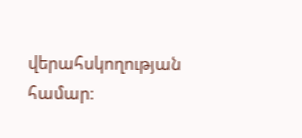վերահսկողության համար։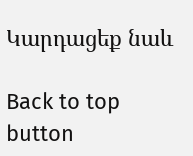Կարդացեք նաև

Back to top button